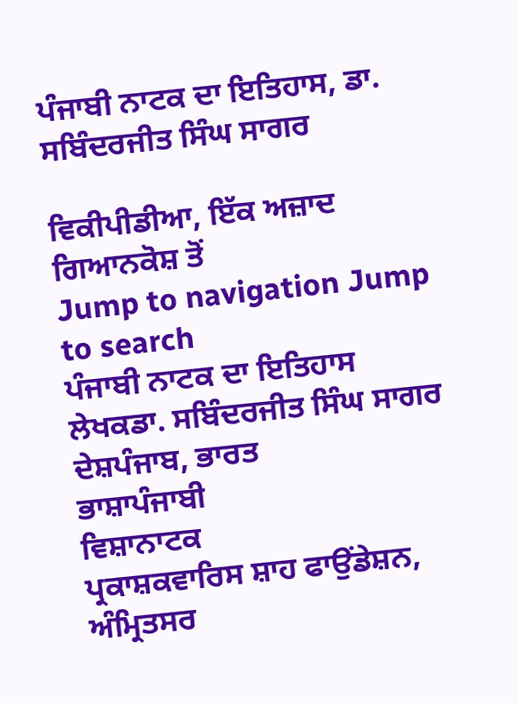ਪੰਜਾਬੀ ਨਾਟਕ ਦਾ ਇਤਿਹਾਸ, ਡਾ. ਸਬਿੰਦਰਜੀਤ ਸਿੰਘ ਸਾਗਰ

ਵਿਕੀਪੀਡੀਆ, ਇੱਕ ਅਜ਼ਾਦ ਗਿਆਨਕੋਸ਼ ਤੋਂ
Jump to navigation Jump to search
ਪੰਜਾਬੀ ਨਾਟਕ ਦਾ ਇਤਿਹਾਸ
ਲੇਖਕਡਾ. ਸਬਿੰਦਰਜੀਤ ਸਿੰਘ ਸਾਗਰ
ਦੇਸ਼ਪੰਜਾਬ, ਭਾਰਤ
ਭਾਸ਼ਾਪੰਜਾਬੀ
ਵਿਸ਼ਾਨਾਟਕ
ਪ੍ਰਕਾਸ਼ਕਵਾਰਿਸ ਸ਼ਾਹ ਫਾਉਂਡੇਸ਼ਨ, ਅੰਮ੍ਰਿਤਸਰ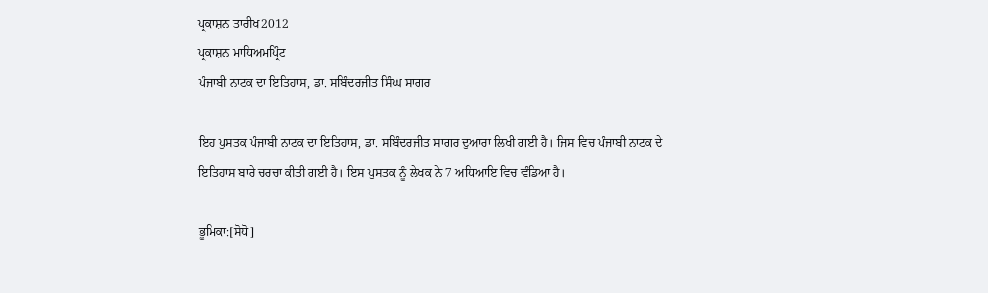ਪ੍ਰਕਾਸ਼ਨ ਤਾਰੀਖ2012
ਪ੍ਰਕਾਸ਼ਨ ਮਾਧਿਅਮਪ੍ਰਿੰਟ
ਪੰਜਾਬੀ ਨਾਟਕ ਦਾ ਇਤਿਹਾਸ, ਡਾ. ਸਬਿੰਦਰਜੀਤ ਸਿੰਘ ਸਾਗਰ

ਇਹ ਪੁਸਤਕ ਪੰਜਾਬੀ ਨਾਟਕ ਦਾ ਇਤਿਹਾਸ, ਡਾ. ਸਬਿੰਦਰਜੀਤ ਸਾਗਰ ਦੁਆਰਾ ਲਿਖੀ ਗਈ ਹੈ। ਜਿਸ ਵਿਚ ਪੰਜਾਬੀ ਨਾਟਕ ਦੇ ਇਤਿਹਾਸ ਬਾਰੇ ਚਰਚਾ ਕੀਤੀ ਗਈ ਹੈ। ਇਸ ਪੁਸਤਕ ਨੂੰ ਲੇਖਕ ਨੇ 7 ਅਧਿਆਇ ਵਿਚ ਵੰਡਿਆ ਹੈ।

ਭੂਮਿਕਾ:[ਸੋਧੋ]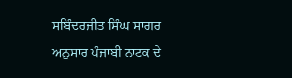ਸਬਿੰਦਰਜੀਤ ਸਿੰਘ ਸਾਗਰ ਅਨੁਸਾਰ ਪੰਜਾਬੀ ਨਾਟਕ ਦੇ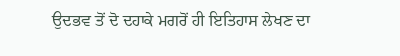ਉਦਭਵ ਤੋਂ ਦੋ ਦਹਾਕੇ ਮਗਰੋਂ ਹੀ ਇਤਿਹਾਸ ਲੇਖਣ ਦਾ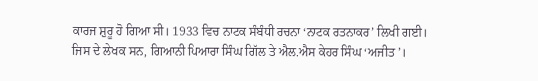ਕਾਰਜ ਸ਼ੁਰੂ ਹੋ ਗਿਆ ਸੀ। 1933 ਵਿਚ ਨਾਟਕ ਸੰਬੰਧੀ ਰਚਨਾ ‘ਨਾਟਕ ਰਤਨਾਕਰ’ ਲਿਖੀ ਗਈ। ਜਿਸ ਦੇ ਲੇਖਕ ਸਨ, ਗਿਆਨੀ ਪਿਆਰਾ ਸਿੰਘ ਗਿੱਲ ਤੇ ਐਲ.ਐਸ ਕੇਹਰ ਸਿੰਘ ‘ਅਜੀਤ’।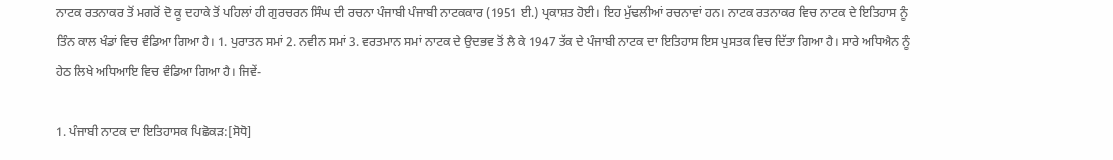ਨਾਟਕ ਰਤਨਾਕਰ ਤੋਂ ਮਗਰੋਂ ਦੋ ਕੂ ਦਹਾਕੇ ਤੋਂ ਪਹਿਲਾਂ ਹੀ ਗੁਰਚਰਨ ਸਿੰਘ ਦੀ ਰਚਨਾ ਪੰਜਾਬੀ ਪੰਜਾਬੀ ਨਾਟਕਕਾਰ (1951 ਈ.) ਪ੍ਰਕਾਸ਼ਤ ਹੋਈ। ਇਹ ਮੁੱਢਲੀਆਂ ਰਚਨਾਵਾਂ ਹਨ। ਨਾਟਕ ਰਤਨਾਕਰ ਵਿਚ ਨਾਟਕ ਦੇ ਇਤਿਹਾਸ ਨੂੰ ਤਿੰਨ ਕਾਲ ਖੰਡਾਂ ਵਿਚ ਵੰਡਿਆ ਗਿਆ ਹੈ। 1. ਪੁਰਾਤਨ ਸਮਾਂ 2. ਨਵੀਨ ਸਮਾਂ 3. ਵਰਤਮਾਨ ਸਮਾਂ ਨਾਟਕ ਦੇ ਉਦਭਵ ਤੋਂ ਲੈ ਕੇ 1947 ਤੱਕ ਦੇ ਪੰਜਾਬੀ ਨਾਟਕ ਦਾ ਇਤਿਹਾਸ ਇਸ ਪੁਸਤਕ ਵਿਚ ਦਿੱਤਾ ਗਿਆ ਹੈ। ਸਾਰੇ ਅਧਿਐਨ ਨੂੰ ਹੇਠ ਲਿਖੇ ਅਧਿਆਇ ਵਿਚ ਵੰਡਿਆ ਗਿਆ ਹੈ। ਜਿਵੇਂ-

1. ਪੰਜਾਬੀ ਨਾਟਕ ਦਾ ਇਤਿਹਾਸਕ ਪਿਛੋਕੜ:[ਸੋਧੋ]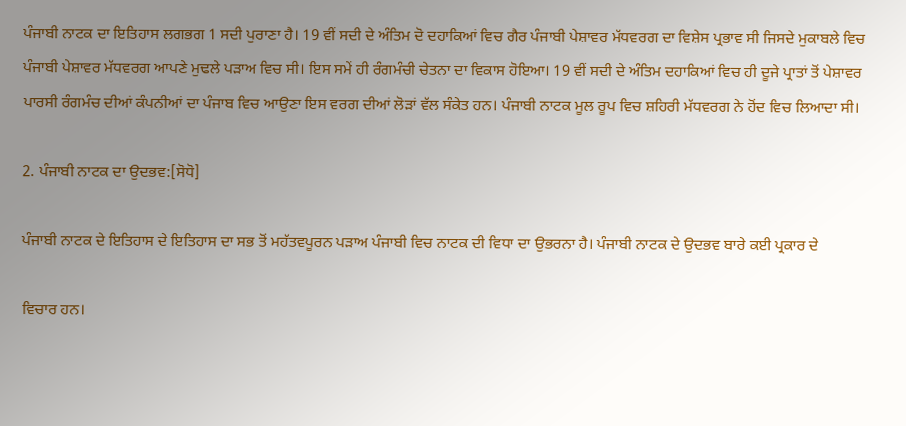ਪੰਜਾਬੀ ਨਾਟਕ ਦਾ ਇਤਿਹਾਸ ਲਗਭਗ 1 ਸਦੀ ਪੁਰਾਣਾ ਹੈ। 19 ਵੀਂ ਸਦੀ ਦੇ ਅੰਤਿਮ ਦੋ ਦਹਾਕਿਆਂ ਵਿਚ ਗੈਰ ਪੰਜਾਬੀ ਪੇਸ਼ਾਵਰ ਮੱਧਵਰਗ ਦਾ ਵਿਸ਼ੇਸ ਪ੍ਰਭਾਵ ਸੀ ਜਿਸਦੇ ਮੁਕਾਬਲੇ ਵਿਚ ਪੰਜਾਬੀ ਪੇਸ਼ਾਵਰ ਮੱਧਵਰਗ ਆਪਣੇ ਮੁਢਲੇ ਪੜਾਅ ਵਿਚ ਸੀ। ਇਸ ਸਮੇਂ ਹੀ ਰੰਗਮੰਚੀ ਚੇਤਨਾ ਦਾ ਵਿਕਾਸ ਹੋਇਆ। 19 ਵੀਂ ਸਦੀ ਦੇ ਅੰਤਿਮ ਦਹਾਕਿਆਂ ਵਿਚ ਹੀ ਦੂਜੇ ਪ੍ਰਾਤਾਂ ਤੋਂ ਪੇਸ਼ਾਵਰ ਪਾਰਸੀ ਰੰਗਮੰਚ ਦੀਆਂ ਕੰਪਨੀਆਂ ਦਾ ਪੰਜਾਬ ਵਿਚ ਆਉਣਾ ਇਸ ਵਰਗ ਦੀਆਂ ਲੋੜਾਂ ਵੱਲ ਸੰਕੇਤ ਹਨ। ਪੰਜਾਬੀ ਨਾਟਕ ਮੂਲ ਰੂਪ ਵਿਚ ਸ਼ਹਿਰੀ ਮੱਧਵਰਗ ਨੇ ਹੋਂਦ ਵਿਚ ਲਿਆਦਾ ਸੀ।

2. ਪੰਜਾਬੀ ਨਾਟਕ ਦਾ ਉਦਭਵ:[ਸੋਧੋ]

ਪੰਜਾਬੀ ਨਾਟਕ ਦੇ ਇਤਿਹਾਸ ਦੇ ਇਤਿਹਾਸ ਦਾ ਸਭ ਤੋਂ ਮਹੱਤਵਪੂਰਨ ਪੜਾਅ ਪੰਜਾਬੀ ਵਿਚ ਨਾਟਕ ਦੀ ਵਿਧਾ ਦਾ ਉਭਰਨਾ ਹੈ। ਪੰਜਾਬੀ ਨਾਟਕ ਦੇ ਉਦਭਵ ਬਾਰੇ ਕਈ ਪ੍ਰਕਾਰ ਦੇ

ਵਿਚਾਰ ਹਨ।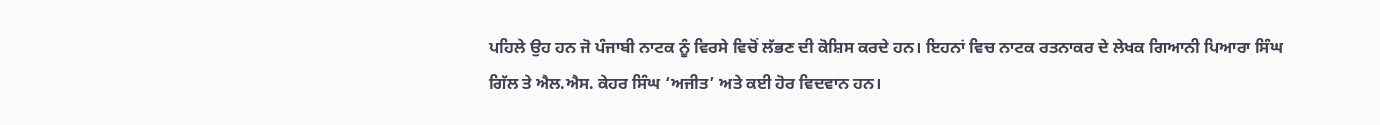ਪਹਿਲੇ ਉਹ ਹਨ ਜੋ ਪੰਜਾਬੀ ਨਾਟਕ ਨੂੰ ਵਿਰਸੇ ਵਿਚੋਂ ਲੱਭਣ ਦੀ ਕੋਸ਼ਿਸ ਕਰਦੇ ਹਨ। ਇਹਨਾਂ ਵਿਚ ਨਾਟਕ ਰਤਨਾਕਰ ਦੇ ਲੇਖਕ ਗਿਆਨੀ ਪਿਆਰਾ ਸਿੰਘ ਗਿੱਲ ਤੇ ਐਲ.ਐਸ. ਕੇਹਰ ਸਿੰਘ ‘ਅਜੀਤ’ ਅਤੇ ਕਈ ਹੋਰ ਵਿਦਵਾਨ ਹਨ।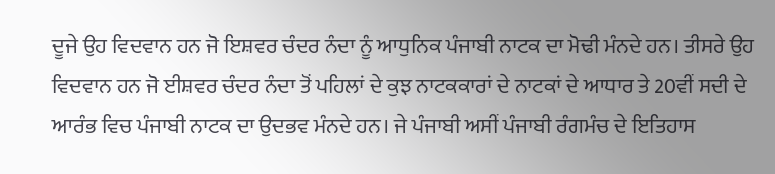ਦੂਜੇ ਉਹ ਵਿਦਵਾਨ ਹਨ ਜੋ ਇਸ਼ਵਰ ਚੰਦਰ ਨੰਦਾ ਨੂੰ ਆਧੁਨਿਕ ਪੰਜਾਬੀ ਨਾਟਕ ਦਾ ਮੋਢੀ ਮੰਨਦੇ ਹਨ। ਤੀਸਰੇ ਉਹ ਵਿਦਵਾਨ ਹਨ ਜੋ ਈਸ਼ਵਰ ਚੰਦਰ ਨੰਦਾ ਤੋਂ ਪਹਿਲਾਂ ਦੇ ਕੁਝ ਨਾਟਕਕਾਰਾਂ ਦੇ ਨਾਟਕਾਂ ਦੇ ਆਧਾਰ ਤੇ 20ਵੀਂ ਸਦੀ ਦੇ ਆਰੰਭ ਵਿਚ ਪੰਜਾਬੀ ਨਾਟਕ ਦਾ ਉਦਭਵ ਮੰਨਦੇ ਹਨ। ਜੇ ਪੰਜਾਬੀ ਅਸੀਂ ਪੰਜਾਬੀ ਰੰਗਮੰਚ ਦੇ ਇਤਿਹਾਸ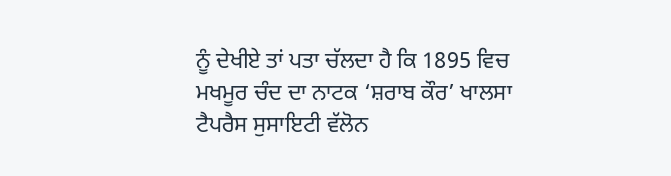ਨੂੰ ਦੇਖੀਏ ਤਾਂ ਪਤਾ ਚੱਲਦਾ ਹੈ ਕਿ 1895 ਵਿਚ ਮਖਮੂਰ ਚੰਦ ਦਾ ਨਾਟਕ ‘ਸ਼ਰਾਬ ਕੌਰ’ ਖਾਲਸਾ ਟੈਪਰੈਸ ਸੁਸਾਇਟੀ ਵੱਲੋਨ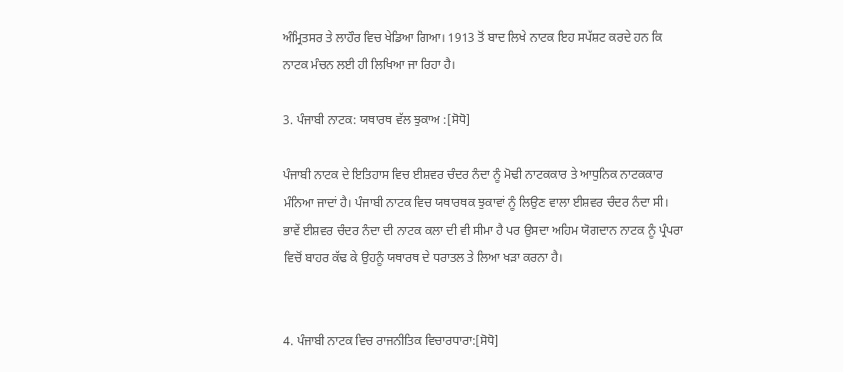ਅੰਮ੍ਰਿਤਸਰ ਤੇ ਲਾਹੌਰ ਵਿਚ ਖੇਡਿਆ ਗਿਆ। 1913 ਤੋਂ ਬਾਦ ਲਿਖੇ ਨਾਟਕ ਇਹ ਸਪੱਸ਼ਟ ਕਰਦੇ ਹਨ ਕਿ ਨਾਟਕ ਮੰਚਨ ਲਈ ਹੀ ਲਿਖਿਆ ਜਾ ਰਿਹਾ ਹੈ।

3. ਪੰਜਾਬੀ ਨਾਟਕ: ਯਥਾਰਥ ਵੱਲ ਝੁਕਾਅ :[ਸੋਧੋ]

ਪੰਜਾਬੀ ਨਾਟਕ ਦੇ ਇਤਿਹਾਸ ਵਿਚ ਈਸ਼ਵਰ ਚੰਦਰ ਨੰਦਾ ਨੂੰ ਮੋਢੀ ਨਾਟਕਕਾਰ ਤੇ ਆਧੁਨਿਕ ਨਾਟਕਕਾਰ ਮੰਨਿਆ ਜਾਦਾਂ ਹੈ। ਪੰਜਾਬੀ ਨਾਟਕ ਵਿਚ ਯਥਾਰਥਕ ਝੁਕਾਵਾਂ ਨੂੰ ਲਿਉਣ ਵਾਲਾ ਈਸ਼ਵਰ ਚੰਦਰ ਨੰਦਾ ਸੀ। ਭਾਵੇਂ ਈਸ਼ਵਰ ਚੰਦਰ ਨੰਦਾ ਦੀ ਨਾਟਕ ਕਲਾ ਦੀ ਵੀ ਸੀਮਾ ਹੈ ਪਰ ਉਸਦਾ ਅਹਿਮ ਯੋਗਦਾਨ ਨਾਟਕ ਨੂੰ ਪ੍ਰੰਪਰਾ ਵਿਚੋਂ ਬਾਹਰ ਕੱਢ ਕੇ ਉਹਨੂੰ ਯਥਾਰਥ ਦੇ ਧਰਾਤਲ ਤੇ ਲਿਆ ਖੜਾ ਕਰਨਾ ਹੈ।


4. ਪੰਜਾਬੀ ਨਾਟਕ ਵਿਚ ਰਾਜਨੀਤਿਕ ਵਿਚਾਰਧਾਰਾ:[ਸੋਧੋ]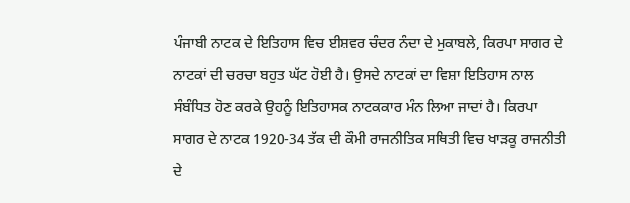ਪੰਜਾਬੀ ਨਾਟਕ ਦੇ ਇਤਿਹਾਸ ਵਿਚ ਈਸ਼ਵਰ ਚੰਦਰ ਨੰਦਾ ਦੇ ਮੁਕਾਬਲੇ, ਕਿਰਪਾ ਸਾਗਰ ਦੇ ਨਾਟਕਾਂ ਦੀ ਚਰਚਾ ਬਹੁਤ ਘੱਟ ਹੋਈ ਹੈ। ਉਸਦੇ ਨਾਟਕਾਂ ਦਾ ਵਿਸ਼ਾ ਇਤਿਹਾਸ ਨਾਲ ਸੰਬੰਧਿਤ ਹੋਣ ਕਰਕੇ ਉਹਨੂੰ ਇਤਿਹਾਸਕ ਨਾਟਕਕਾਰ ਮੰਨ ਲਿਆ ਜਾਦਾਂ ਹੈ। ਕਿਰਪਾ ਸਾਗਰ ਦੇ ਨਾਟਕ 1920-34 ਤੱਕ ਦੀ ਕੌਮੀ ਰਾਜਨੀਤਿਕ ਸਥਿਤੀ ਵਿਚ ਖਾੜਕੂ ਰਾਜਨੀਤੀ ਦੇ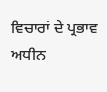ਵਿਚਾਰਾਂ ਦੇ ਪ੍ਰਭਾਵ ਅਧੀਨ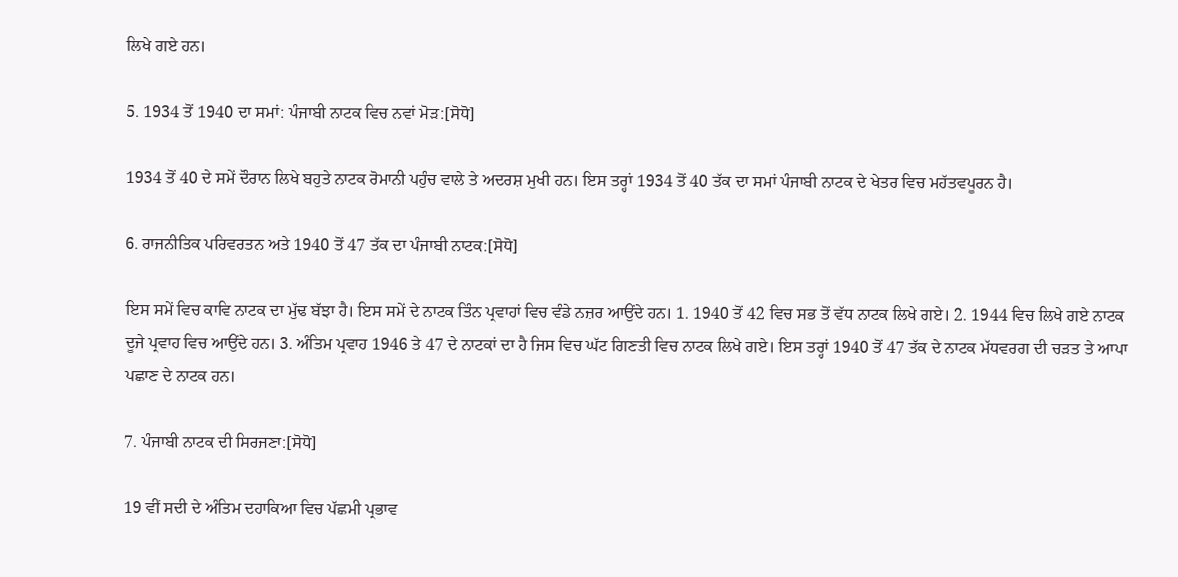ਲਿਖੇ ਗਏ ਹਨ।

5. 1934 ਤੋਂ 1940 ਦਾ ਸਮਾਂ: ਪੰਜਾਬੀ ਨਾਟਕ ਵਿਚ ਨਵਾਂ ਮੋੜ:[ਸੋਧੋ]

1934 ਤੋਂ 40 ਦੇ ਸਮੇਂ ਦੌਰਾਨ ਲਿਖੇ ਬਹੁਤੇ ਨਾਟਕ ਰੋਮਾਨੀ ਪਹੁੰਚ ਵਾਲੇ ਤੇ ਅਦਰਸ਼ ਮੁਖੀ ਹਨ। ਇਸ ਤਰ੍ਹਾਂ 1934 ਤੋਂ 40 ਤੱਕ ਦਾ ਸਮਾਂ ਪੰਜਾਬੀ ਨਾਟਕ ਦੇ ਖੇਤਰ ਵਿਚ ਮਹੱਤਵਪੂਰਨ ਹੈ।

6. ਰਾਜਨੀਤਿਕ ਪਰਿਵਰਤਨ ਅਤੇ 1940 ਤੋਂ 47 ਤੱਕ ਦਾ ਪੰਜਾਬੀ ਨਾਟਕ:[ਸੋਧੋ]

ਇਸ ਸਮੇਂ ਵਿਚ ਕਾਵਿ ਨਾਟਕ ਦਾ ਮੁੱਢ ਬੱਝਾ ਹੈ। ਇਸ ਸਮੇਂ ਦੇ ਨਾਟਕ ਤਿੰਨ ਪ੍ਰਵਾਹਾਂ ਵਿਚ ਵੰਡੇ ਨਜ਼ਰ ਆਉਂਦੇ ਹਨ। 1. 1940 ਤੋਂ 42 ਵਿਚ ਸਭ ਤੋਂ ਵੱਧ ਨਾਟਕ ਲਿਖੇ ਗਏ। 2. 1944 ਵਿਚ ਲਿਖੇ ਗਏ ਨਾਟਕ ਦੂਜੇ ਪ੍ਰਵਾਹ ਵਿਚ ਆਉਂਦੇ ਹਨ। 3. ਅੰਤਿਮ ਪ੍ਰਵਾਹ 1946 ਤੇ 47 ਦੇ ਨਾਟਕਾਂ ਦਾ ਹੈ ਜਿਸ ਵਿਚ ਘੱਟ ਗਿਣਤੀ ਵਿਚ ਨਾਟਕ ਲਿਖੇ ਗਏ। ਇਸ ਤਰ੍ਹਾਂ 1940 ਤੋਂ 47 ਤੱਕ ਦੇ ਨਾਟਕ ਮੱਧਵਰਗ ਦੀ ਚੜਤ ਤੇ ਆਪਾ ਪਛਾਣ ਦੇ ਨਾਟਕ ਹਨ।

7. ਪੰਜਾਬੀ ਨਾਟਕ ਦੀ ਸਿਰਜਣਾ:[ਸੋਧੋ]

19 ਵੀਂ ਸਦੀ ਦੇ ਅੰਤਿਮ ਦਹਾਕਿਆ ਵਿਚ ਪੱਛਮੀ ਪ੍ਰਭਾਵ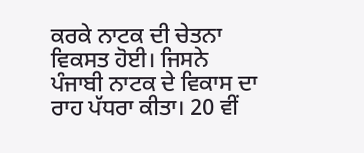ਕਰਕੇ ਨਾਟਕ ਦੀ ਚੇਤਨਾ ਵਿਕਸਤ ਹੋਈ। ਜਿਸਨੇ ਪੰਜਾਬੀ ਨਾਟਕ ਦੇ ਵਿਕਾਸ ਦਾ ਰਾਹ ਪੱਧਰਾ ਕੀਤਾ। 20 ਵੀਂ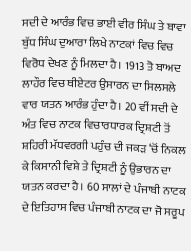ਸਦੀ ਦੇ ਆਰੰਭ ਵਿਚ ਭਾਈ ਵੀਰ ਸਿੰਘ ਤੇ ਬਾਵਾ ਬੁੱਧ ਸਿੰਘ ਦੁਆਰਾ ਲਿਖੇ ਨਾਟਕਾਂ ਵਿਚ ਵਿਚ ਵਿਰੋਧ ਦੇਖਣ ਨੂੰ ਮਿਲਦਾ ਹੈ। 1913 ਤੋ ਬਾਅਦ ਲਾਹੌਰ ਵਿਚ ਥੀਏਟਰ ਉਸਾਰਨ ਦਾ ਸਿਲਸਲੇ ਵਾਰ ਯਤਨ ਆਰੰਭ ਹੁੰਦਾ ਹੈ। 20 ਵੀਂ ਸਦੀ ਦੇ ਅੰਤ ਵਿਚ ਨਾਟਕ ਵਿਚਾਰਧਾਰਕ ਦ੍ਰਿਸ਼ਟੀ ਤੋਂ ਸ਼ਹਿਰੀ ਮੱਧਵਰਗੀ ਪਹੁੰਚ ਦੀ ਜਕੜ ‘ਚੋਂ ਨਿਕਲ ਕੇ ਕਿਸਾਨੀ ਵਿਸ਼ੇ ਤੇ ਦ੍ਰਿਸ਼ਟੀ ਨੂੰ ਉਭਾਰਨ ਦਾ ਯਤਨ ਕਰਦਾ ਹੈ। 60 ਸਾਲਾਂ ਦੇ ਪੰਜਾਬੀ ਨਾਟਕ ਦੇ ਇਤਿਹਾਸ ਵਿਚ ਪੰਜਾਬੀ ਨਾਟਕ ਦਾ ਜੋ ਸਰੂਪ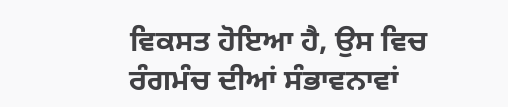ਵਿਕਸਤ ਹੋਇਆ ਹੈ, ਉਸ ਵਿਚ ਰੰਗਮੰਚ ਦੀਆਂ ਸੰਭਾਵਨਾਵਾਂ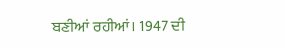ਬਣੀਆਂ ਰਹੀਆਂ। 1947 ਦੀ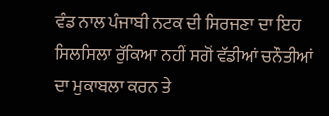ਵੰਡ ਨਾਲ ਪੰਜਾਬੀ ਨਟਕ ਦੀ ਸਿਰਜਣਾ ਦਾ ਇਹ ਸਿਲਸਿਲਾ ਰੁੱਕਿਆ ਨਹੀਂ ਸਗੋਂ ਵੱਡੀਆਂ ਚਨੌਤੀਆਂ ਦਾ ਮੁਕਾਬਲਾ ਕਰਨ ਤੇ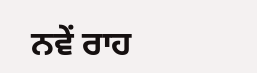ਨਵੇਂ ਰਾਹ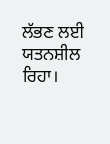ਲੱਭਣ ਲਈ ਯਤਨਸ਼ੀਲ ਰਿਹਾ।